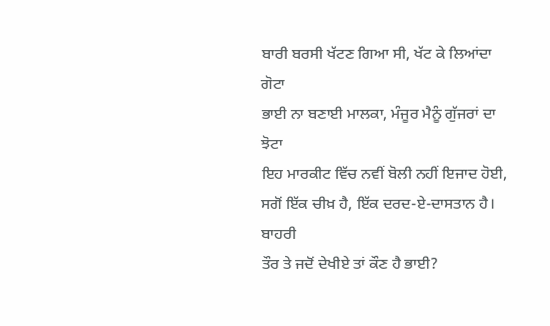ਬਾਰੀ ਬਰਸੀ ਖੱਟਣ ਗਿਆ ਸੀ, ਖੱਟ ਕੇ ਲਿਆਂਦਾ
ਗੋਟਾ
ਭਾਈ ਨਾ ਬਣਾਈ ਮਾਲਕਾ, ਮੰਜੂਰ ਮੈਨੂੰ ਗੁੱਜਰਾਂ ਦਾ ਝੋਟਾ
ਇਹ ਮਾਰਕੀਟ ਵਿੱਚ ਨਵੀਂ ਬੋਲੀ ਨਹੀਂ ਇਜਾਦ ਹੋਈ,
ਸਗੋਂ ਇੱਕ ਚੀਖ਼ ਹੈ, ਇੱਕ ਦਰਦ-ਏ-ਦਾਸਤਾਨ ਹੈ। ਬਾਹਰੀ
ਤੌਰ ਤੇ ਜਦੋਂ ਦੇਖੀਏ ਤਾਂ ਕੌਣ ਹੈ ਭਾਈ?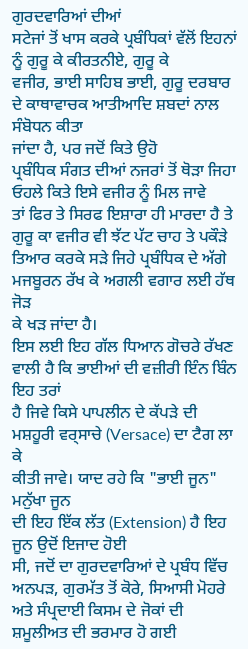ਗੁਰਦਵਾਰਿਆਂ ਦੀਆਂ
ਸਟੇਜਾਂ ਤੋਂ ਖਾਸ ਕਰਕੇ ਪ੍ਰਬੰਧਿਕਾਂ ਵੱਲੋਂ ਇਹਨਾਂ ਨੂੰ ਗੁਰੂ ਕੇ ਕੀਰਤਨੀਏ, ਗੁਰੂ ਕੇ
ਵਜੀਰ, ਭਾਈ ਸਾਹਿਬ ਭਾਈ, ਗੁਰੂ ਦਰਬਾਰ ਦੇ ਕਾਥਾਵਾਚਕ ਆਤੀਆਦਿ ਸ਼ਬਦਾਂ ਨਾਲ ਸੰਬੋਧਨ ਕੀਤਾ
ਜਾਂਦਾ ਹੈ, ਪਰ ਜਦੋਂ ਕਿਤੇ ਉਹੋ
ਪ੍ਰਬੰਧਿਕ ਸੰਗਤ ਦੀਆਂ ਨਜਰਾਂ ਤੋਂ ਥੋੜਾ ਜਿਹਾ ਓਹਲੇ ਕਿਤੇ ਇਸੇ ਵਜੀਰ ਨੂੰ ਮਿਲ ਜਾਵੇ
ਤਾਂ ਫਿਰ ਤੇ ਸਿਰਫ ਇਸ਼ਾਰਾ ਹੀ ਮਾਰਦਾ ਹੈ ਤੇ ਗੁਰੂ ਕਾ ਵਜੀਰ ਵੀ ਝੱਟ ਪੱਟ ਚਾਹ ਤੇ ਪਕੌੜੇ
ਤਿਆਰ ਕਰਕੇ ਸੜੇ ਜਿਹੇ ਪ੍ਰਬੰਧਿਕ ਦੇ ਅੱਗੇ ਮਜਬੂਰਨ ਰੱਖ ਕੇ ਅਗਲੀ ਵਗਾਰ ਲਈ ਹੱਥ ਜੋੜ
ਕੇ ਖੜ ਜਾਂਦਾ ਹੈ।
ਇਸ ਲਈ ਇਹ ਗੱਲ ਧਿਆਨ ਗੋਚਰੇ ਰੱਖਣ ਵਾਲੀ ਹੈ ਕਿ ਭਾਈਆਂ ਦੀ ਵਜ਼ੀਰੀ ਇੰਨ ਬਿੰਨ ਇਹ ਤਰਾਂ
ਹੈ ਜਿਵੇ ਕਿਸੇ ਪਾਪਲੀਨ ਦੇ ਕੱਪੜੇ ਦੀ ਮਸ਼ਹੂਰੀ ਵਰ੍ਸਾਚੇ (Versace) ਦਾ ਟੈਗ ਲਾ ਕੇ
ਕੀਤੀ ਜਾਵੇ। ਯਾਦ ਰਹੇ ਕਿ "ਭਾਈ ਜੂਨ" ਮਨੁੱਖਾ ਜੂਨ
ਦੀ ਇਹ ਇੱਕ ਲੱਤ (Extension) ਹੈ ਇਹ ਜੂਨ ਉਦੋਂ ਇਜਾਦ ਹੋਈ
ਸੀ, ਜਦੋਂ ਦਾ ਗੁਰਦਵਾਰਿਆਂ ਦੇ ਪ੍ਰਬੰਧ ਵਿੱਚ ਅਨਪੜ, ਗੁਰਮੱਤ ਤੋਂ ਕੋਰੇ, ਸਿਆਸੀ ਮੋਹਰੇ
ਅਤੇ ਸੰਪ੍ਰਦਾਈ ਕਿਸਮ ਦੇ ਜੋਕਾਂ ਦੀ ਸ਼ਮੂਲੀਅਤ ਦੀ ਭਰਮਾਰ ਹੋ ਗਈ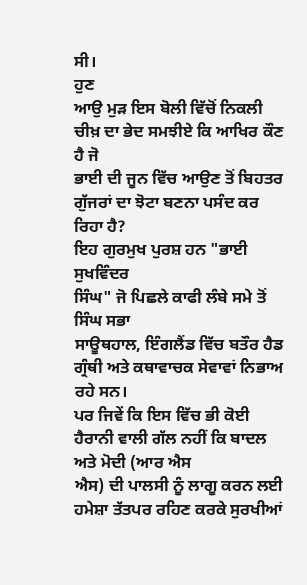ਸੀ।
ਹੁਣ
ਆਉ ਮੁੜ ਇਸ ਬੋਲੀ ਵਿੱਚੋਂ ਨਿਕਲੀ ਚੀਖ਼ ਦਾ ਭੇਦ ਸਮਝੀਏ ਕਿ ਆਖਿਰ ਕੌਣ ਹੈ ਜੋ
ਭਾਈ ਦੀ ਜੂਨ ਵਿੱਚ ਆਉਣ ਤੋਂ ਬਿਹਤਰ ਗੁੱਜਰਾਂ ਦਾ ਝੋਟਾ ਬਣਨਾ ਪਸੰਦ ਕਰ ਰਿਹਾ ਹੈ?
ਇਹ ਗੁਰਮੁਖ ਪੁਰਸ਼ ਹਨ "ਭਾਈ ਸੁਖਵਿੰਦਰ
ਸਿੰਘ" ਜੋ ਪਿਛਲੇ ਕਾਫੀ ਲੰਬੇ ਸਮੇ ਤੋਂ ਸਿੰਘ ਸਭਾ
ਸਾਊਥਹਾਲ, ਇੰਗਲੈਂਡ ਵਿੱਚ ਬਤੌਰ ਹੈਡ ਗ੍ਰੰਥੀ ਅਤੇ ਕਥਾਵਾਚਕ ਸੇਵਾਵਾਂ ਨਿਭਾਅ ਰਹੇ ਸਨ।
ਪਰ ਜਿਵੇਂ ਕਿ ਇਸ ਵਿੱਚ ਭੀ ਕੋਈ ਹੈਰਾਨੀ ਵਾਲੀ ਗੱਲ ਨਹੀਂ ਕਿ ਬਾਦਲ ਅਤੇ ਮੋਦੀ (ਆਰ ਐਸ
ਐਸ) ਦੀ ਪਾਲਸੀ ਨੂੰ ਲਾਗੂ ਕਰਨ ਲਈ ਹਮੇਸ਼ਾ ਤੱਤਪਰ ਰਹਿਣ ਕਰਕੇ ਸੁਰਖੀਆਂ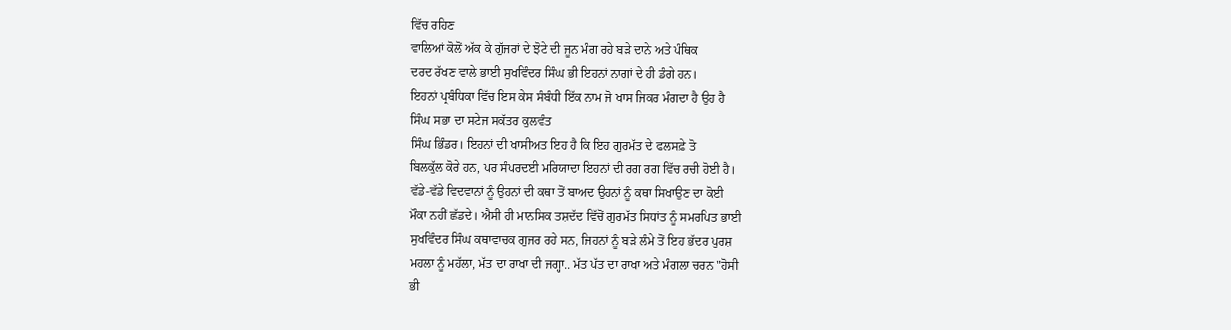ਵਿੱਚ ਰਹਿਣ
ਵਾਲਿਆਂ ਕੋਲੋਂ ਅੱਕ ਕੇ ਗੁੱਜਰਾਂ ਦੇ ਝੋਟੇ ਦੀ ਜੂਨ ਮੰਗ ਰਹੇ ਬੜੇ ਦਾਨੇ ਅਤੇ ਪੰਥਿਕ
ਦਰਦ ਰੱਖਣ ਵਾਲੇ ਭਾਈ ਸੁਖਵਿੰਦਰ ਸਿੰਘ ਭੀ ਇਹਨਾਂ ਨਾਗਾਂ ਦੇ ਹੀ ਡੰਗੇ ਹਨ।
ਇਹਨਾਂ ਪ੍ਰਬੰਧਿਕਾ ਵਿੱਚ ਇਸ ਕੇਸ ਸੰਬੰਧੀ ਇੱਕ ਨਾਮ ਜੋ ਖਾਸ ਜਿਕਰ ਮੰਗਦਾ ਹੈ ਉਹ ਹੈ
ਸਿੰਘ ਸਭਾ ਦਾ ਸਟੇਜ ਸਕੱਤਰ ਕੁਲਵੰਤ
ਸਿੰਘ ਭਿੰਡਰ। ਇਹਨਾਂ ਦੀ ਖਾਸੀਅਤ ਇਹ ਹੈ ਕਿ ਇਹ ਗੁਰਮੱਤ ਦੇ ਫਲਸਫ਼ੇ ਤੋ
ਬਿਲਕੁੱਲ ਕੋਰੇ ਹਨ, ਪਰ ਸੰਪਰਦਈ ਮਰਿਯਾਦਾ ਇਹਨਾਂ ਦੀ ਰਗ ਰਗ ਵਿੱਚ ਰਚੀ ਹੋਈ ਹੈ।
ਵੱਡੇ-ਵੱਡੇ ਵਿਦਵਾਨਾਂ ਨੂੰ ਉਹਨਾਂ ਦੀ ਕਥਾ ਤੋਂ ਬਾਅਦ ਉਹਨਾਂ ਨੂੰ ਕਥਾ ਸਿਖਾਉਣ ਦਾ ਕੋਈ
ਮੌਕਾ ਨਹੀਂ ਛੱਡਦੇ। ਐਸੀ ਹੀ ਮਾਨਸਿਕ ਤਸ਼ਦੱਦ ਵਿੱਚੋਂ ਗੁਰਮੱਤ ਸਿਧਾਂਤ ਨੂੰ ਸਮਰਪਿਤ ਭਾਈ
ਸੁਖਵਿੰਦਰ ਸਿੰਘ ਕਥਾਵਾਚਕ ਗੁਜਰ ਰਹੇ ਸਨ, ਜਿਹਨਾਂ ਨੂੰ ਬੜੇ ਲੰਮੇ ਤੋਂ ਇਹ ਭੱਦਰ ਪੁਰਸ਼
ਮਹਲਾ ਨੂੰ ਮਹੱਲਾ, ਮੱਤ ਦਾ ਰਾਖਾ ਦੀ ਜਗ੍ਹਾ.. ਮੱਤ ਪੱਤ ਦਾ ਰਾਖਾ ਅਤੇ ਮੰਗਲਾ ਚਰਨ "ਹੋਸੀ
ਭੀ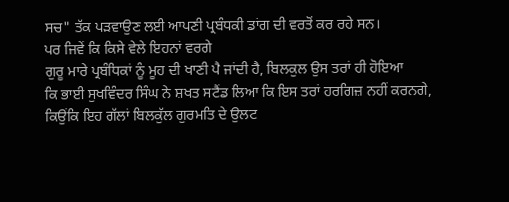ਸਚ" ਤੱਕ ਪੜਵਾਉਣ ਲਈ ਆਪਣੀ ਪ੍ਰਬੰਧਕੀ ਡਾਂਗ ਦੀ ਵਰਤੋਂ ਕਰ ਰਹੇ ਸਨ।
ਪਰ ਜਿਵੇਂ ਕਿ ਕਿਸੇ ਵੇਲੇ ਇਹਨਾਂ ਵਰਗੇ
ਗੁਰੂ ਮਾਰੇ ਪ੍ਰਬੰਧਿਕਾਂ ਨੂੰ ਮੂਹ ਦੀ ਖਾਣੀ ਪੈ ਜਾਂਦੀ ਹੈ, ਬਿਲਕੁਲ ਉਸ ਤਰਾਂ ਹੀ ਹੋਇਆ
ਕਿ ਭਾਈ ਸੁਖਵਿੰਦਰ ਸਿੰਘ ਨੇ ਸ਼ਖਤ ਸਟੈਂਡ ਲਿਆ ਕਿ ਇਸ ਤਰਾਂ ਹਰਗਿਜ਼ ਨਹੀਂ ਕਰਨਗੇ,
ਕਿਉਂਕਿ ਇਹ ਗੱਲਾਂ ਬਿਲਕੁੱਲ ਗੁਰਮਤਿ ਦੇ ਉਲਟ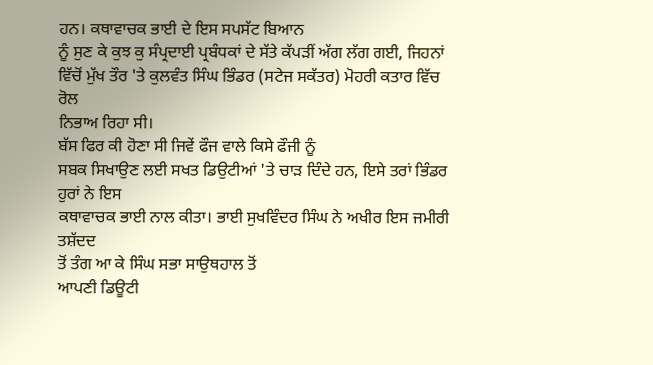ਹਨ। ਕਥਾਵਾਚਕ ਭਾਈ ਦੇ ਇਸ ਸਪਸੱਟ ਬਿਆਨ
ਨੂੰ ਸੁਣ ਕੇ ਕੁਝ ਕੁ ਸੰਪ੍ਰਦਾਈ ਪ੍ਰਬੰਧਕਾਂ ਦੇ ਸੱਤੇ ਕੱਪੜੀਂ ਅੱਗ ਲੱਗ ਗਈ, ਜਿਹਨਾਂ
ਵਿੱਚੋਂ ਮੁੱਖ ਤੌਰ 'ਤੇ ਕੁਲਵੰਤ ਸਿੰਘ ਭਿੰਡਰ (ਸਟੇਜ ਸਕੱਤਰ) ਮੋਹਰੀ ਕਤਾਰ ਵਿੱਚ ਰੋਲ
ਨਿਭਾਅ ਰਿਹਾ ਸੀ।
ਬੱਸ ਫਿਰ ਕੀ ਹੋਣਾ ਸੀ ਜਿਵੇਂ ਫੌਜ ਵਾਲੇ ਕਿਸੇ ਫੌਜੀ ਨੂੰ
ਸਬਕ ਸਿਖਾਉਣ ਲਈ ਸਖਤ ਡਿਉਟੀਆਂ 'ਤੇ ਚਾੜ ਦਿੰਦੇ ਹਨ, ਇਸੇ ਤਰਾਂ ਭਿੰਡਰ ਹੁਰਾਂ ਨੇ ਇਸ
ਕਥਾਵਾਚਕ ਭਾਈ ਨਾਲ ਕੀਤਾ। ਭਾਈ ਸੁਖਵਿੰਦਰ ਸਿੰਘ ਨੇ ਅਖੀਰ ਇਸ ਜਮੀਰੀ ਤਸ਼ੱਦਦ
ਤੋਂ ਤੰਗ ਆ ਕੇ ਸਿੰਘ ਸਭਾ ਸਾਉਥਹਾਲ ਤੋਂ
ਆਪਣੀ ਡਿਊਟੀ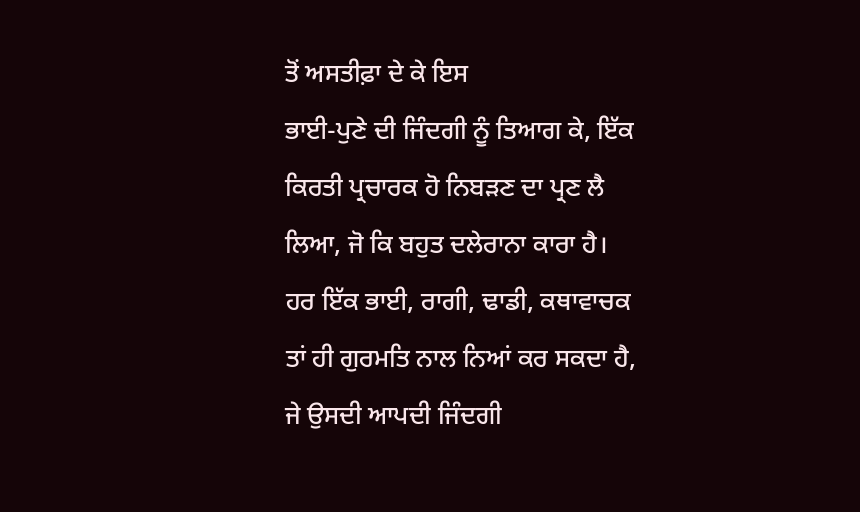ਤੋਂ ਅਸਤੀਫ਼ਾ ਦੇ ਕੇ ਇਸ
ਭਾਈ-ਪੁਣੇ ਦੀ ਜਿੰਦਗੀ ਨੂੰ ਤਿਆਗ ਕੇ, ਇੱਕ ਕਿਰਤੀ ਪ੍ਰਚਾਰਕ ਹੋ ਨਿਬੜਣ ਦਾ ਪ੍ਰਣ ਲੈ
ਲਿਆ, ਜੋ ਕਿ ਬਹੁਤ ਦਲੇਰਾਨਾ ਕਾਰਾ ਹੈ। ਹਰ ਇੱਕ ਭਾਈ, ਰਾਗੀ, ਢਾਡੀ, ਕਥਾਵਾਚਕ
ਤਾਂ ਹੀ ਗੁਰਮਤਿ ਨਾਲ ਨਿਆਂ ਕਰ ਸਕਦਾ ਹੈ, ਜੇ ਉਸਦੀ ਆਪਦੀ ਜਿੰਦਗੀ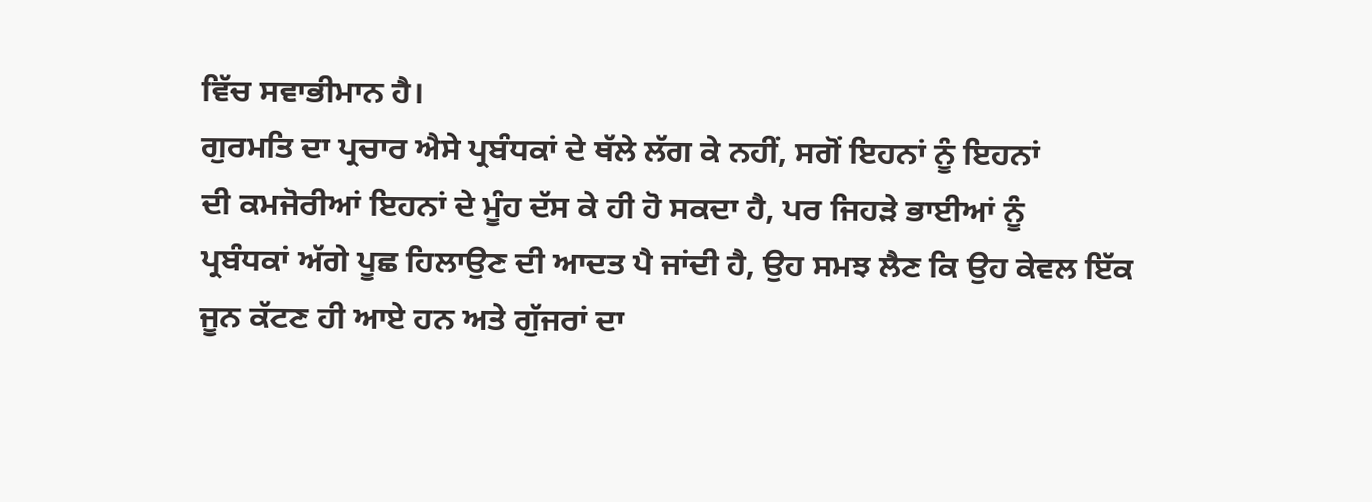ਵਿੱਚ ਸਵਾਭੀਮਾਨ ਹੈ।
ਗੁਰਮਤਿ ਦਾ ਪ੍ਰਚਾਰ ਐਸੇ ਪ੍ਰਬੰਧਕਾਂ ਦੇ ਥੱਲੇ ਲੱਗ ਕੇ ਨਹੀਂ, ਸਗੋਂ ਇਹਨਾਂ ਨੂੰ ਇਹਨਾਂ
ਦੀ ਕਮਜੋਰੀਆਂ ਇਹਨਾਂ ਦੇ ਮੂੰਹ ਦੱਸ ਕੇ ਹੀ ਹੋ ਸਕਦਾ ਹੈ, ਪਰ ਜਿਹੜੇ ਭਾਈਆਂ ਨੂੰ
ਪ੍ਰਬੰਧਕਾਂ ਅੱਗੇ ਪੂਛ ਹਿਲਾਉਣ ਦੀ ਆਦਤ ਪੈ ਜਾਂਦੀ ਹੈ, ਉਹ ਸਮਝ ਲੈਣ ਕਿ ਉਹ ਕੇਵਲ ਇੱਕ
ਜੂਨ ਕੱਟਣ ਹੀ ਆਏ ਹਨ ਅਤੇ ਗੁੱਜਰਾਂ ਦਾ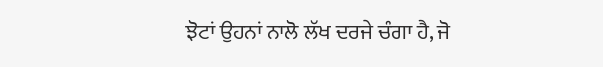ਝੋਟਾਂ ਉਹਨਾਂ ਨਾਲੋ ਲੱਖ ਦਰਜੇ ਚੰਗਾ ਹੈ, ਜੋ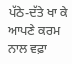ਪੱਠੇ-ਦੱਤੇ ਖਾ ਕੇ ਆਪਣੇ ਕਰਮ ਨਾਲ ਵਫ਼ਾ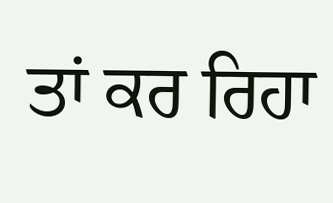ਤਾਂ ਕਰ ਰਿਹਾ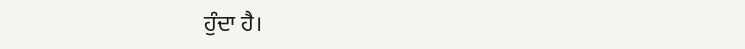ਹੁੰਦਾ ਹੈ।